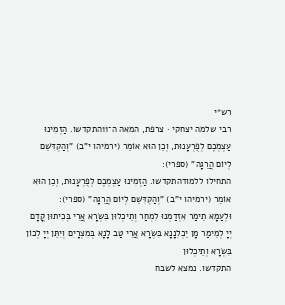רש״י
רבי שלמה יצחקי · צרפת, המאה ה־11התקדשו. הַזְמִינוּ עַצְמְכֶם לְפֻרְעָנוּת, וְכֵן הוּא אוֹמֵר (ירמיהו י"ב) "וְהַקְדִּשֵׁם לְיוֹם הֲרֵגָה" (ספרי):
התחילו ללמודהתקדשו. הַזְמִינוּ עַצְמְכֶם לְפֻרְעָנוּת, וְכֵן הוּא אוֹמֵר (ירמיהו י"ב) "וְהַקְדִּשֵׁם לְיוֹם הֲרֵגָה" (ספרי):
וּלְעַמָא תֵימַר אִזְדַמְנוּ לִמְחַר וְתֵיכְלוּן בִּשְׂרָא אֲרֵי בְּכִיתוּן קֳדָם יְיָ לְמֵימַר מָן יֵכְלִנָנָא בִּשְׂרָא אֲרֵי טַב לָנָא בְּמִצְרָיִם וְיִתֵּן יְיָ לְכוֹן בִּשְׂרָא וְתֵיכְלוּן
התקדשו. נמצא לשבח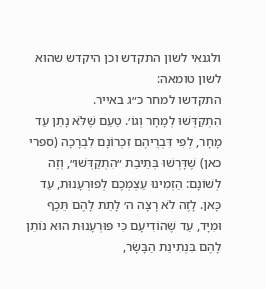ולגנאי לשון התקדש וכן היקדש שהוא לשון טומאה:
התקדשו למחר כ״ג באייר.
הִתְקַדְּשׁוּ לְמָחָר וְגוֹ׳. טַעַם שֶׁלֹּא נָתַן עַד מָחָר, לְפִי דִּבְרֵיהֶם זִכְרוֹנָם לִבְרָכָה (ספרי כאן) שֶׁדָּרְשׁוּ בְּתֵיבַת ״הִתְקַדְּשׁוּ״, וְזֶה לְשׁוֹנָם: הַזְמִינוּ עַצְמְכֶם לְפוּרְעָנוּת, עַד כָּאן. לָזֶה לֹא רָצָה ה׳ לָתֵת לָהֶם תֵּכֶף וּמִיָּד, עַד שֶׁהוֹדִיעָם כִּי פּוּרְעָנוּת הוּא נוֹתֵן לָהֶם בִּנְתִינַת הַבָּשָׂר,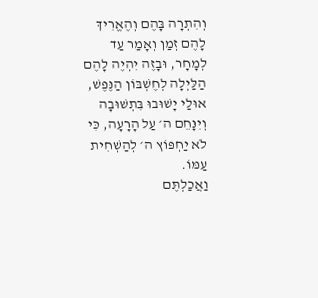וְהִתְרָה בָּהֶם וְהֶאֱרִיךְ לָהֶם זְמַן וְאָמַר עַד לְמָחָר, וּבָזֶה יִהְיֶה לָהֶם הַלַּיְלָה לְחֶשְׁבּוֹן הַנֶּפֶשׁ, אוּלַי יָשׁוּבוּ בִּתְשׁוּבָה וְיִנָּחֵם ה׳ עַל הָרָעָה, כִּי לֹא יַחְפּוֹץ ה׳ לְהַשְׁחִית עַמּוֹ.
וַאֲכַלְתֶּם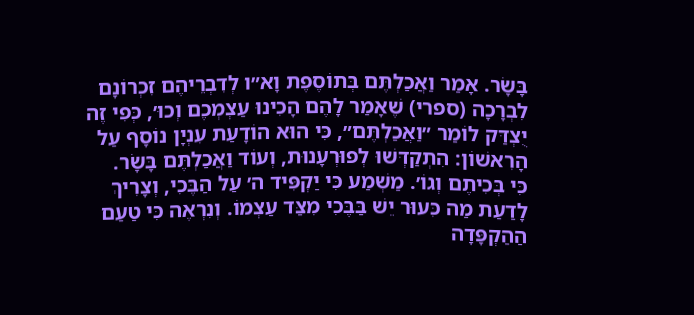בָּשָׂר. אָמַר וַאֲכַלְתֶּם בְּתוֹסֶפֶת וָא״ו לְדִבְרֵיהֶם זִכְרוֹנָם לִבְרָכָה (ספרי) שֶׁאָמַר לָהֶם הָכִינוּ עַצְמְכֶם וְכוּ׳, כְּפִי זֶה יֻצְדַּק לוֹמַר ״וַאֲכַלְתֶּם״, כִּי הוּא הוֹדָעַת עִנְיָן נוֹסָף עַל הָרִאשׁוֹן: הִתְקַדְּשׁוּ לְפוּרְעָנוּת, וְעוֹד וַאֲכַלְתֶּם בָּשָׂר.
כִּי בְּכִיתֶם וְגוֹ׳. מַשְׁמַע כִּי יַקְפִּיד ה׳ עַל הַבֶּכִי, וְצָרִיךְ לָדַעַת מַה כִּעוּר יֵשׁ בַּבֶּכִי מִצַּד עַצְמוֹ. וְנִרְאֶה כִּי טַעַם הַהַקְפָּדָה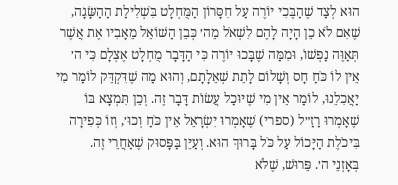הוּא לְצַד שֶׁהַבֶּכִי יוֹרֶה עַל חִסָּרוֹן הַמֻּחְלָט בִּשְׁלִילַת הַהַשָּׂגָה, שֶׁאִם לֹא כֵן הָיָה לָהֶם לִשְׁאֹל מֵה׳ כְּבֵן הַשּׁוֹאֵל מֵאָבִיו אֶת אֲשֶׁר תְּאַוֶּה נַפְשׁוֹ, וּמִמַּה שֶׁבָּכוּ יוֹרֶה כִּי הַדָּבָר מֻחְלָט אֶצְלָם כִּי ה׳ אֵין לוֹ כֹּחַ חָס וְשָׁלוֹם לָתֵת שְׁאֵלָתָם, וְהוּא מַה שֶׁדִּקְדֵּק לוֹמַר מִי יַאֲכִלֵנוּ, לוֹמַר אֵין מִי שֶׁיּוּכַל עֲשׂוֹת דָּבָר זֶה. וְכֵן תִּמְצָא בּוֹ שֶׁאָמְרוּ רַזַ״ל (ספרי) שֶׁאָמְרוּ יִשְׂרָאֵל אֵין כֹּחַ וְכוּ׳, וְזוֹ כְּפִירָה בִּיכֹלֶת הַיָּכוֹל עַל כֹּל בָּרוּךְ הוּא. וְעַיֵּן בַּפָּסוּק שֶׁאַחֲרֵי זֶה.
בְּאָזְנֵי ה׳. פֵּרוּשׁ, שֶׁלֹּא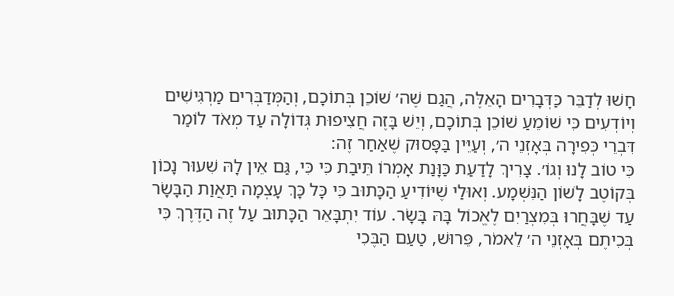חָשׁוּ לְדַבֵּר כַּדְּבָרִים הָאֵלֶּה, הֲגַם שֶׁה׳ שׁוֹכֵן בְּתוֹכָם, וְהַמְּדַבְּרִים מַרְגִּישִׁים וְיוֹדְעִים כִּי שׁוֹמֵעַ שׁוֹכֵן בְּתוֹכָם, וְיֵשׁ בָּזֶה חֲצִיפוּת גְּדוֹלָה עַד מְאֹד לוֹמַר דִּבְרֵי כְּפִירָה בְּאָזְנֵי ה׳, וְעַיֵּין בַּפָּסוּק שֶׁאַחַר זֶה:
כִּי טוֹב לָנוּ וְגוֹ׳. צָרִיךְ לָדַעַת כַּוָּנַת אָמְרוֹ תֵּיבַת כִּי כִּי, גַּם אֵין לָהּ שִׁעוּר נָכוֹן בְּקוֹטֶב לָשׁוֹן הַנִּשְׁמָע. וְאוּלַי שֶׁיּוֹדִיעַ הַכָּתוּב כִּי כָּל כָּךְ עָצְמָה תַּאֲוַת הַבָּשָׂר עַד שֶׁבָּחֲרוּ בְּמִצְרַיִם לֶאֱכוֹל בָּהּ בָּשָׂר. עוֹד יִתְבָּאֵר הַכָּתוּב עַל זֶה הַדֶּרֶךְ כִּי בְּכִיתֶם בְּאָזְנֵי ה׳ לֵאמֹר, פֵּרוּשׁ, טַעַם הַבֶּכִי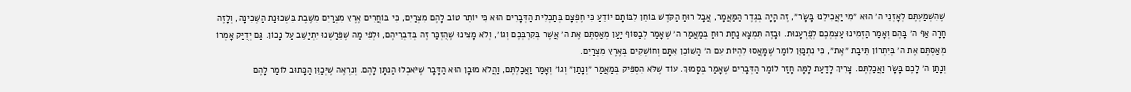שֶׁהִשְׁמַעְתֶּם לְאָזְנֵי ה׳ הוּא ״מִי יַאֲכִילֵנוּ בָּשָׂר״, זֶה הָיָה בְּגֶדֶר הַמַּאֲמָר, אֲבָל רוּחַ הַקֹּדֶשׁ בּוֹחֵן לִבּוֹתָם יוֹדֵעַ כִּי חֶפְצָם בְּתַכְלִית הַדְּבָרִים הוּא כִּי יוֹתֵר טוֹב לָהֶם מִצְרַיִם, כִּי בּוֹחֲרִים אֶרֶץ מִצְרַיִם מִשֶּׁבֶת בִּשְׁכוּנַת הַשְּׁכִינָה, וְלָזֶה חָרָה אַף ה׳ בָּהֶם וְאָמַר הַזְמִינוּ עַצְמְכֶם לְפֻרְעָנוּת. וּבָזֶה תִּמְצָא נַחַת רוּחַ בְּמַאֲמַר ה׳ שֶׁאָמַר לְבַסּוֹף יַעַן מְאַסְתֶּם אֶת ה׳ אֲשֶׁר בְּקִרְבְּכֶם וְגוֹ׳, וְלֹא מָצִינוּ שֶׁהֻזְכַּר זֶה בְּדִבְרֵיהֶם, וּלְפִי מַה שֶׁפֵּרַשְׁנוּ יִתְיַשֵּׁב עַל נָכוֹן. גַּם יְדֻיַּק אָמְרוֹ מְאַסְתֶּם אֶת ה׳ בְּיִתְרוֹן תֵּיבַת ״אֶת״, כִּי נִתְכַּוֵּן לוֹמַר שֶׁמָּאֲסוּ לִהְיוֹת עִם ה׳ הַשּׁוֹכֵן אִתָּם וְחוֹשְׁקִים בְּאֶרֶץ מִצְרַיִם.
וְנָתַן ה׳ לָכֶם בָּשָׂר וַאֲכַלְתֶּם. צָרִיךְ לָדַעַת לָמָּה חָזַר לוֹמַר הַדְּבָרִים שֶׁאָמַר בְּסָמוּךְ. עוֹד שֶׁלֹּא הִסְפִּיק בְּמַאֲמַר ״וְנָתַן״ וְגוֹ׳ וְאָמַר וַאֲכַלְתֶּם, וַהֲלֹא מוּבָן הוּא הַדָּבָר שֶׁיֹּאכְלוּ הַנִּתָּן לָהֶם. וְנִרְאֶה שֶׁיְּכַוֵּן הַכָּתוּב לוֹמַר לָהֶם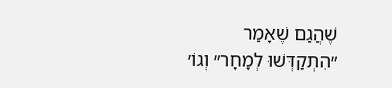שֶׁהֲגַם שֶׁאָמַר ״הִתְקַדְּשׁוּ לְמָחָר״ וְגוֹ׳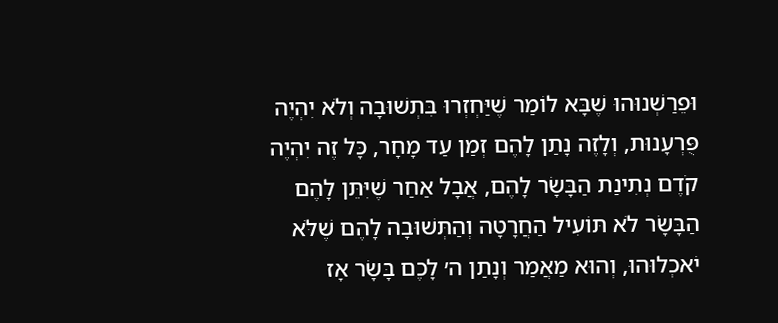וּפֵרַשְׁנוּהוּ שֶׁבָּא לוֹמַר שֶׁיַּחְזְרוּ בִּתְשׁוּבָה וְלֹא יִהְיֶה פֻּרְעָנוּת, וְלָזֶה נָתַן לָהֶם זְמַן עַד מָחָר, כָּל זֶה יִהְיֶה קֹדֶם נְתִינַת הַבָּשָׂר לָהֶם, אֲבָל אַחַר שֶׁיִּתֵּן לָהֶם הַבָּשָׂר לֹא תּוֹעִיל הַחֲרָטָה וְהַתְּשׁוּבָה לָהֶם שֶׁלֹּא יֹאכְלוּהוּ, וְהוּא מַאֲמַר וְנָתַן ה׳ לָכֶם בָּשָׂר אָז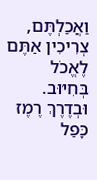וַאֲכַלְתֶּם, צְרִיכִין אַתֶּם לֶאֱכֹל בְּחִיּוּב. וּבְדֶרֶךְ רֶמֶז כָּפַל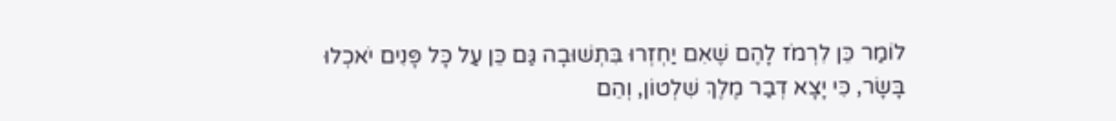לוֹמַר כֵּן לִרְמֹז לָהֶם שֶׁאִם יַחְזְרוּ בִּתְשׁוּבָה גַּם כֵּן עַל כָּל פָּנִים יֹאכְלוּ בָּשָׂר, כִּי יָצָא דְבַר מֶלֶךְ שִׁלְטוֹן, וְהֵם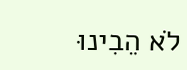לֹא הֵבִינוּ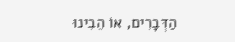הַדְּבָרִים, אוֹ הֵבִינוּ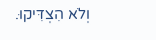וְלֹא הִצְדִּיקוּ.